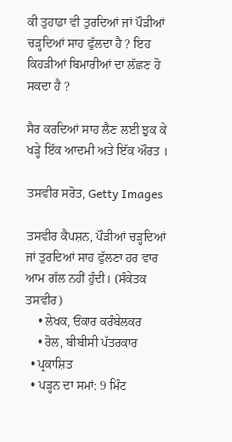ਕੀ ਤੁਹਾਡਾ ਵੀ ਤੁਰਦਿਆਂ ਜਾਂ ਪੌੜੀਆਂ ਚੜ੍ਹਦਿਆਂ ਸਾਹ ਫੁੱਲਦਾ ਹੈ ? ਇਹ ਕਿਹੜੀਆਂ ਬਿਮਾਰੀਆਂ ਦਾ ਲੱਛਣ ਹੋ ਸਕਦਾ ਹੈ ?

ਸੈਰ ਕਰਦਿਆਂ ਸਾਹ ਲੈਣ ਲਈ ਝੁਕ ਕੇ ਖੜ੍ਹੇ ਇੱਕ ਆਦਮੀ ਅਤੇ ਇੱਕ ਔਰਤ ।

ਤਸਵੀਰ ਸਰੋਤ, Getty Images

ਤਸਵੀਰ ਕੈਪਸ਼ਨ, ਪੌੜੀਆਂ ਚੜ੍ਹਦਿਆਂ ਜਾਂ ਤੁਰਦਿਆਂ ਸਾਹ ਫੁੱਲਣਾ ਹਰ ਵਾਰ ਆਮ ਗੱਲ ਨਹੀਂ ਹੁੰਦੀ। (ਸੰਕੇਤਕ ਤਸਵੀਰ)
    • ਲੇਖਕ, ਓਂਕਾਰ ਕਰੰਬੇਲਕਰ
    • ਰੋਲ, ਬੀਬੀਸੀ ਪੱਤਰਕਾਰ
  • ਪ੍ਰਕਾਸ਼ਿਤ
  • ਪੜ੍ਹਨ ਦਾ ਸਮਾਂ: 9 ਮਿੰਟ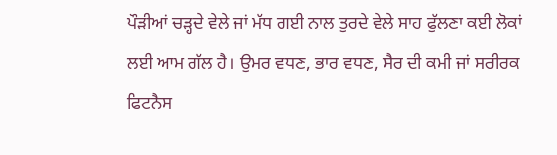ਪੌੜੀਆਂ ਚੜ੍ਹਦੇ ਵੇਲੇ ਜਾਂ ਮੱਧ ਗਈ ਨਾਲ ਤੁਰਦੇ ਵੇਲੇ ਸਾਹ ਫੁੱਲਣਾ ਕਈ ਲੋਕਾਂ ਲਈ ਆਮ ਗੱਲ ਹੈ। ਉਮਰ ਵਧਣ, ਭਾਰ ਵਧਣ, ਸੈਰ ਦੀ ਕਮੀ ਜਾਂ ਸਰੀਰਕ ਫਿਟਨੈਸ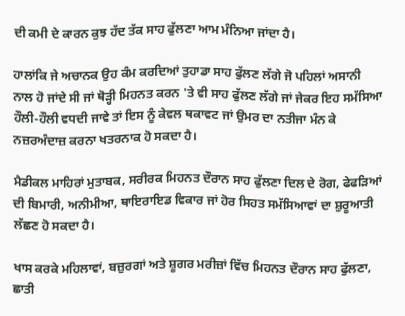ਦੀ ਕਮੀ ਦੇ ਕਾਰਨ ਕੁਝ ਹੱਦ ਤੱਕ ਸਾਹ ਫੁੱਲਣਾ ਆਮ ਮੰਨਿਆ ਜਾਂਦਾ ਹੈ।

ਹਾਲਾਂਕਿ ਜੇ ਅਚਾਨਕ ਉਹ ਕੰਮ ਕਰਦਿਆਂ ਤੁਹਾਡਾ ਸਾਹ ਫੁੱਲਣ ਲੱਗੇ ਜੋ ਪਹਿਲਾਂ ਅਸਾਨੀ ਨਾਲ ਹੋ ਜਾਂਦੇ ਸੀ ਜਾਂ ਥੋੜ੍ਹੀ ਮਿਹਨਤ ਕਰਨ 'ਤੇ ਵੀ ਸਾਹ ਫੁੱਲਣ ਲੱਗੇ ਜਾਂ ਜੇਕਰ ਇਹ ਸਮੱਸਿਆ ਹੌਲੀ-ਹੌਲੀ ਵਧਦੀ ਜਾਵੇ ਤਾਂ ਇਸ ਨੂੰ ਕੇਵਲ ਥਕਾਵਟ ਜਾਂ ਉਮਰ ਦਾ ਨਤੀਜਾ ਮੰਨ ਕੇ ਨਜ਼ਰਅੰਦਾਜ਼ ਕਰਨਾ ਖਤਰਨਾਕ ਹੋ ਸਕਦਾ ਹੈ।

ਮੈਡੀਕਲ ਮਾਹਿਰਾਂ ਮੁਤਾਬਕ, ਸਰੀਰਕ ਮਿਹਨਤ ਦੌਰਾਨ ਸਾਹ ਫੁੱਲਣਾ ਦਿਲ ਦੇ ਰੋਗ, ਫੇਫੜਿਆਂ ਦੀ ਬਿਮਾਰੀ, ਅਨੀਮੀਆ, ਥਾਇਰਾਇਡ ਵਿਕਾਰ ਜਾਂ ਹੋਰ ਸਿਹਤ ਸਮੱਸਿਆਵਾਂ ਦਾ ਸ਼ੁਰੂਆਤੀ ਲੱਛਣ ਹੋ ਸਕਦਾ ਹੈ।

ਖਾਸ ਕਰਕੇ ਮਹਿਲਾਵਾਂ, ਬਜ਼ੁਰਗਾਂ ਅਤੇ ਸ਼ੂਗਰ ਮਰੀਜ਼ਾਂ ਵਿੱਚ ਮਿਹਨਤ ਦੌਰਾਨ ਸਾਹ ਫੁੱਲਣਾ, ਛਾਤੀ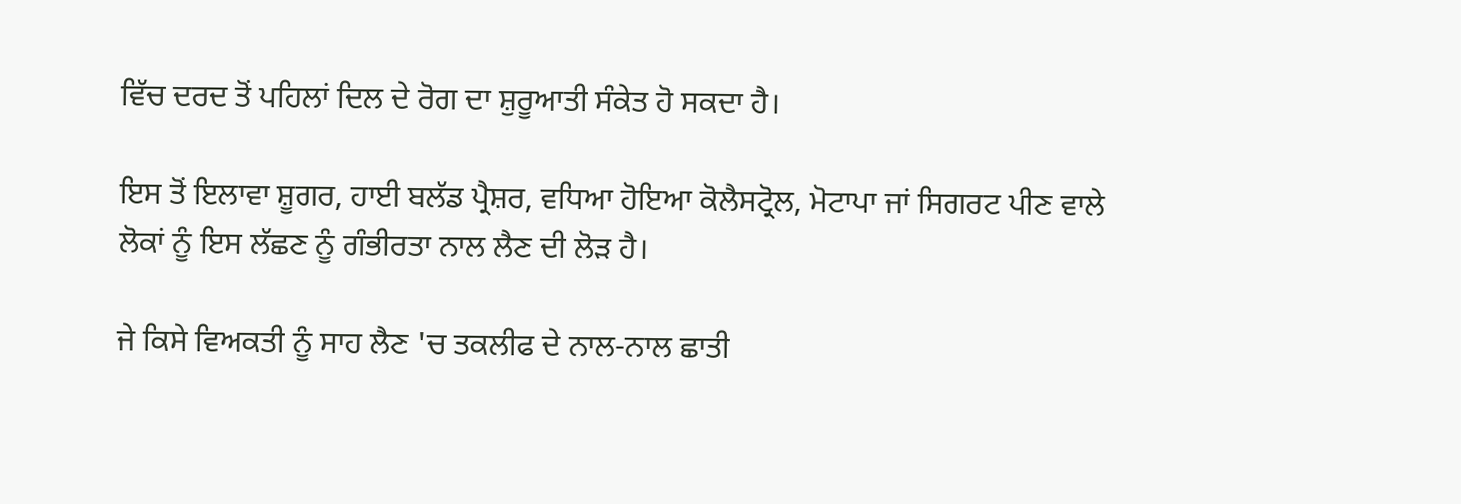ਵਿੱਚ ਦਰਦ ਤੋਂ ਪਹਿਲਾਂ ਦਿਲ ਦੇ ਰੋਗ ਦਾ ਸ਼ੁਰੂਆਤੀ ਸੰਕੇਤ ਹੋ ਸਕਦਾ ਹੈ।

ਇਸ ਤੋਂ ਇਲਾਵਾ ਸ਼ੂਗਰ, ਹਾਈ ਬਲੱਡ ਪ੍ਰੈਸ਼ਰ, ਵਧਿਆ ਹੋਇਆ ਕੋਲੈਸਟ੍ਰੋਲ, ਮੋਟਾਪਾ ਜਾਂ ਸਿਗਰਟ ਪੀਣ ਵਾਲੇ ਲੋਕਾਂ ਨੂੰ ਇਸ ਲੱਛਣ ਨੂੰ ਗੰਭੀਰਤਾ ਨਾਲ ਲੈਣ ਦੀ ਲੋੜ ਹੈ।

ਜੇ ਕਿਸੇ ਵਿਅਕਤੀ ਨੂੰ ਸਾਹ ਲੈਣ 'ਚ ਤਕਲੀਫ ਦੇ ਨਾਲ-ਨਾਲ ਛਾਤੀ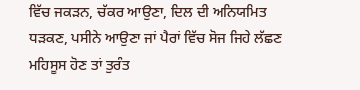ਵਿੱਚ ਜਕੜਨ, ਚੱਕਰ ਆਉਣਾ, ਦਿਲ ਦੀ ਅਨਿਯਮਿਤ ਧੜਕਣ, ਪਸੀਨੇ ਆਉਣਾ ਜਾਂ ਪੈਰਾਂ ਵਿੱਚ ਸੋਜ ਜਿਹੇ ਲੱਛਣ ਮਹਿਸੂਸ ਹੋਣ ਤਾਂ ਤੁਰੰਤ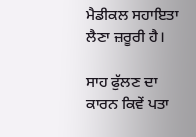ਮੈਡੀਕਲ ਸਹਾਇਤਾ ਲੈਣਾ ਜ਼ਰੂਰੀ ਹੈ।

ਸਾਹ ਫੁੱਲਣ ਦਾ ਕਾਰਨ ਕਿਵੇਂ ਪਤਾ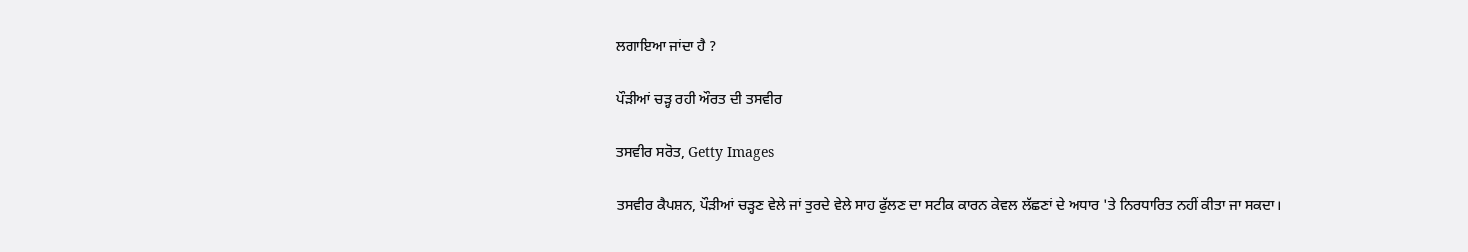ਲਗਾਇਆ ਜਾਂਦਾ ਹੈ ?

ਪੌੜੀਆਂ ਚੜ੍ਹ ਰਹੀ ਔਰਤ ਦੀ ਤਸਵੀਰ

ਤਸਵੀਰ ਸਰੋਤ, Getty Images

ਤਸਵੀਰ ਕੈਪਸ਼ਨ, ਪੌੜੀਆਂ ਚੜ੍ਹਣ ਵੇਲੇ ਜਾਂ ਤੁਰਦੇ ਵੇਲੇ ਸਾਹ ਫੁੱਲਣ ਦਾ ਸਟੀਕ ਕਾਰਨ ਕੇਵਲ ਲੱਛਣਾਂ ਦੇ ਅਧਾਰ 'ਤੇ ਨਿਰਧਾਰਿਤ ਨਹੀਂ ਕੀਤਾ ਜਾ ਸਕਦਾ।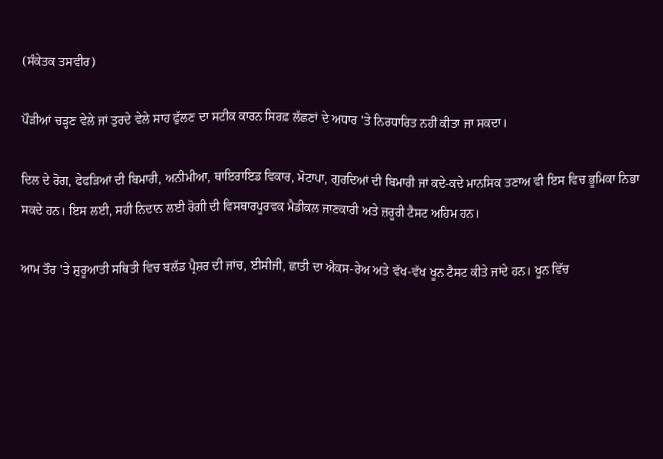(ਸੰਕੇਤਕ ਤਸਵੀਰ)

ਪੌੜੀਆਂ ਚੜ੍ਹਣ ਵੇਲੇ ਜਾਂ ਤੁਰਦੇ ਵੇਲੇ ਸਾਹ ਫੁੱਲਣ ਦਾ ਸਟੀਕ ਕਾਰਨ ਸਿਰਫ਼ ਲੱਛਣਾਂ ਦੇ ਅਧਾਰ 'ਤੇ ਨਿਰਧਾਰਿਤ ਨਹੀਂ ਕੀਤਾ ਜਾ ਸਕਦਾ।

ਦਿਲ ਦੇ ਰੋਗ, ਫੇਫੜਿਆਂ ਦੀ ਬਿਮਾਰੀ, ਅਨੀਮੀਆ, ਥਾਇਰਾਇਡ ਵਿਕਾਰ, ਮੋਟਾਪਾ, ਗੁਰਦਿਆਂ ਦੀ ਬਿਮਾਰੀ ਜਾਂ ਕਦੇ-ਕਦੇ ਮਾਨਸਿਕ ਤਣਾਅ ਵੀ ਇਸ ਵਿਚ ਭੂਮਿਕਾ ਨਿਭਾ ਸਕਦੇ ਹਨ। ਇਸ ਲਈ, ਸਹੀ ਨਿਦਾਨ ਲਈ ਰੋਗੀ ਦੀ ਵਿਸਥਾਰਪੂਰਵਕ ਮੈਡੀਕਲ ਜਾਣਕਾਰੀ ਅਤੇ ਜ਼ਰੂਰੀ ਟੈਸਟ ਅਹਿਮ ਹਨ।

ਆਮ ਤੌਰ 'ਤੇ ਸ਼ੁਰੂਆਤੀ ਸਥਿਤੀ ਵਿਚ ਬਲੱਡ ਪ੍ਰੈਸ਼ਰ ਦੀ ਜਾਂਚ, ਈਸੀਜੀ, ਛਾਤੀ ਦਾ ਐਕਸ-ਰੇਅ ਅਤੇ ਵੱਖ-ਵੱਖ ਖੂਨ ਟੈਸਟ ਕੀਤੇ ਜਾਂਦੇ ਹਨ। ਖੂਨ ਵਿੱਚ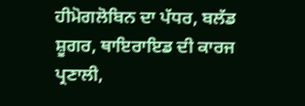ਹੀਮੋਗਲੋਬਿਨ ਦਾ ਪੱਧਰ, ਬਲੱਡ ਸ਼ੂਗਰ, ਥਾਇਰਾਇਡ ਦੀ ਕਾਰਜ ਪ੍ਰਣਾਲੀ,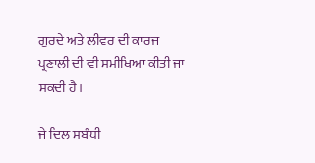ਗੁਰਦੇ ਅਤੇ ਲੀਵਰ ਦੀ ਕਾਰਜ ਪ੍ਰਣਾਲੀ ਦੀ ਵੀ ਸਮੀਖਿਆ ਕੀਤੀ ਜਾ ਸਕਦੀ ਹੈ।

ਜੇ ਦਿਲ ਸਬੰਧੀ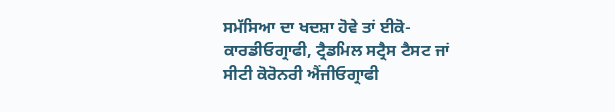ਸਮੱਸਿਆ ਦਾ ਖਦਸ਼ਾ ਹੋਵੇ ਤਾਂ ਈਕੋ-ਕਾਰਡੀਓਗ੍ਰਾਫੀ, ਟ੍ਰੈਡਮਿਲ ਸਟ੍ਰੈਸ ਟੈਸਟ ਜਾਂ ਸੀਟੀ ਕੋਰੋਨਰੀ ਐਂਜੀਓਗ੍ਰਾਫੀ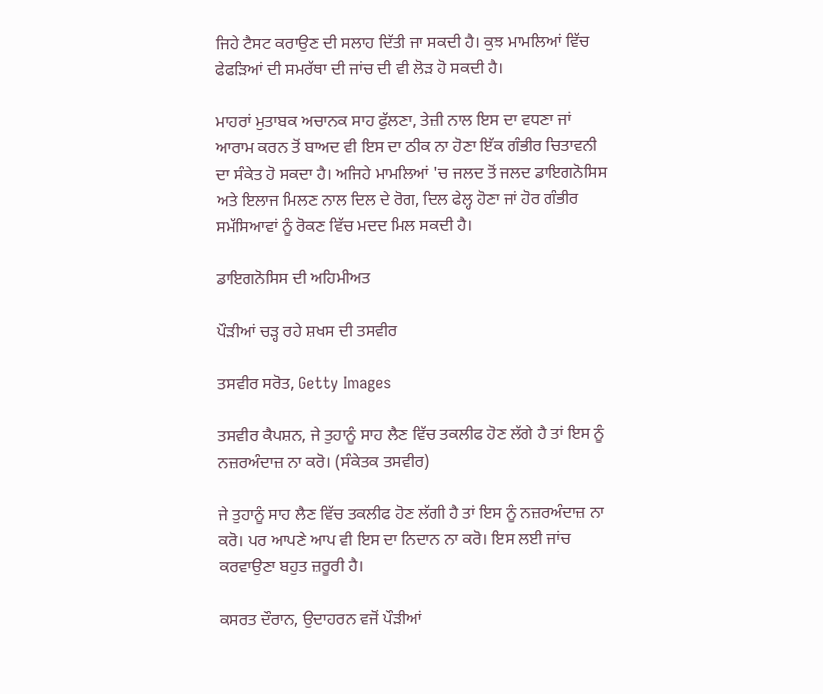ਜਿਹੇ ਟੈਸਟ ਕਰਾਉਣ ਦੀ ਸਲਾਹ ਦਿੱਤੀ ਜਾ ਸਕਦੀ ਹੈ। ਕੁਝ ਮਾਮਲਿਆਂ ਵਿੱਚ ਫੇਫੜਿਆਂ ਦੀ ਸਮਰੱਥਾ ਦੀ ਜਾਂਚ ਦੀ ਵੀ ਲੋੜ ਹੋ ਸਕਦੀ ਹੈ।

ਮਾਹਰਾਂ ਮੁਤਾਬਕ ਅਚਾਨਕ ਸਾਹ ਫੁੱਲਣਾ, ਤੇਜ਼ੀ ਨਾਲ ਇਸ ਦਾ ਵਧਣਾ ਜਾਂ ਆਰਾਮ ਕਰਨ ਤੋਂ ਬਾਅਦ ਵੀ ਇਸ ਦਾ ਠੀਕ ਨਾ ਹੋਣਾ ਇੱਕ ਗੰਭੀਰ ਚਿਤਾਵਨੀ ਦਾ ਸੰਕੇਤ ਹੋ ਸਕਦਾ ਹੈ। ਅਜਿਹੇ ਮਾਮਲਿਆਂ 'ਚ ਜਲਦ ਤੋਂ ਜਲਦ ਡਾਇਗਨੋਸਿਸ ਅਤੇ ਇਲਾਜ ਮਿਲਣ ਨਾਲ ਦਿਲ ਦੇ ਰੋਗ, ਦਿਲ ਫੇਲ੍ਹ ਹੋਣਾ ਜਾਂ ਹੋਰ ਗੰਭੀਰ ਸਮੱਸਿਆਵਾਂ ਨੂੰ ਰੋਕਣ ਵਿੱਚ ਮਦਦ ਮਿਲ ਸਕਦੀ ਹੈ।

ਡਾਇਗਨੋਸਿਸ ਦੀ ਅਹਿਮੀਅਤ

ਪੌੜੀਆਂ ਚੜ੍ਹ ਰਹੇ ਸ਼ਖਸ ਦੀ ਤਸਵੀਰ

ਤਸਵੀਰ ਸਰੋਤ, Getty Images

ਤਸਵੀਰ ਕੈਪਸ਼ਨ, ਜੇ ਤੁਹਾਨੂੰ ਸਾਹ ਲੈਣ ਵਿੱਚ ਤਕਲੀਫ ਹੋਣ ਲੱਗੇ ਹੈ ਤਾਂ ਇਸ ਨੂੰ ਨਜ਼ਰਅੰਦਾਜ਼ ਨਾ ਕਰੋ। (ਸੰਕੇਤਕ ਤਸਵੀਰ)

ਜੇ ਤੁਹਾਨੂੰ ਸਾਹ ਲੈਣ ਵਿੱਚ ਤਕਲੀਫ ਹੋਣ ਲੱਗੀ ਹੈ ਤਾਂ ਇਸ ਨੂੰ ਨਜ਼ਰਅੰਦਾਜ਼ ਨਾ ਕਰੋ। ਪਰ ਆਪਣੇ ਆਪ ਵੀ ਇਸ ਦਾ ਨਿਦਾਨ ਨਾ ਕਰੋ। ਇਸ ਲਈ ਜਾਂਚ ਕਰਵਾਉਣਾ ਬਹੁਤ ਜ਼ਰੂਰੀ ਹੈ।

ਕਸਰਤ ਦੌਰਾਨ, ਉਦਾਹਰਨ ਵਜੋਂ ਪੌੜੀਆਂ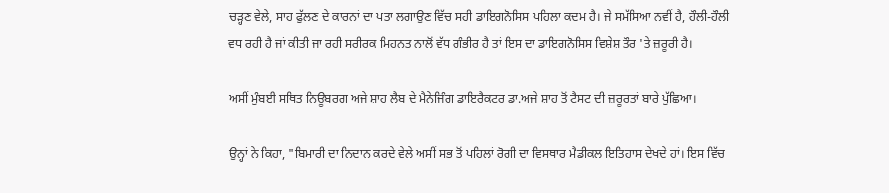ਚੜ੍ਹਣ ਵੇਲੇ, ਸਾਹ ਫੁੱਲਣ ਦੇ ਕਾਰਨਾਂ ਦਾ ਪਤਾ ਲਗਾਉਣ ਵਿੱਚ ਸਹੀ ਡਾਇਗਨੋਸਿਸ ਪਹਿਲਾ ਕਦਮ ਹੈ। ਜੇ ਸਮੱਸਿਆ ਨਵੀਂ ਹੈ, ਹੌਲੀ-ਹੌਲੀ ਵਧ ਰਹੀ ਹੈ ਜਾਂ ਕੀਤੀ ਜਾ ਰਹੀ ਸਰੀਰਕ ਮਿਹਨਤ ਨਾਲੋਂ ਵੱਧ ਗੰਭੀਰ ਹੈ ਤਾਂ ਇਸ ਦਾ ਡਾਇਗਨੋਸਿਸ ਵਿਸ਼ੇਸ਼ ਤੌਰ 'ਤੇ ਜ਼ਰੂਰੀ ਹੈ।

ਅਸੀਂ ਮੁੰਬਈ ਸਥਿਤ ਨਿਊਬਰਗ ਅਜੇ ਸ਼ਾਹ ਲੈਬ ਦੇ ਮੈਨੇਜਿੰਗ ਡਾਇਰੈਕਟਰ ਡਾ.ਅਜੇ ਸ਼ਾਹ ਤੋਂ ਟੈਸਟ ਦੀ ਜ਼ਰੂਰਤਾਂ ਬਾਰੇ ਪੁੱਛਿਆ।

ਉਨ੍ਹਾਂ ਨੇ ਕਿਹਾ, "ਬਿਮਾਰੀ ਦਾ ਨਿਦਾਨ ਕਰਦੇ ਵੇਲੇ ਅਸੀਂ ਸਭ ਤੋਂ ਪਹਿਲਾਂ ਰੋਗੀ ਦਾ ਵਿਸਥਾਰ ਮੈਡੀਕਲ ਇਤਿਹਾਸ ਦੇਖਦੇ ਹਾਂ। ਇਸ ਵਿੱਚ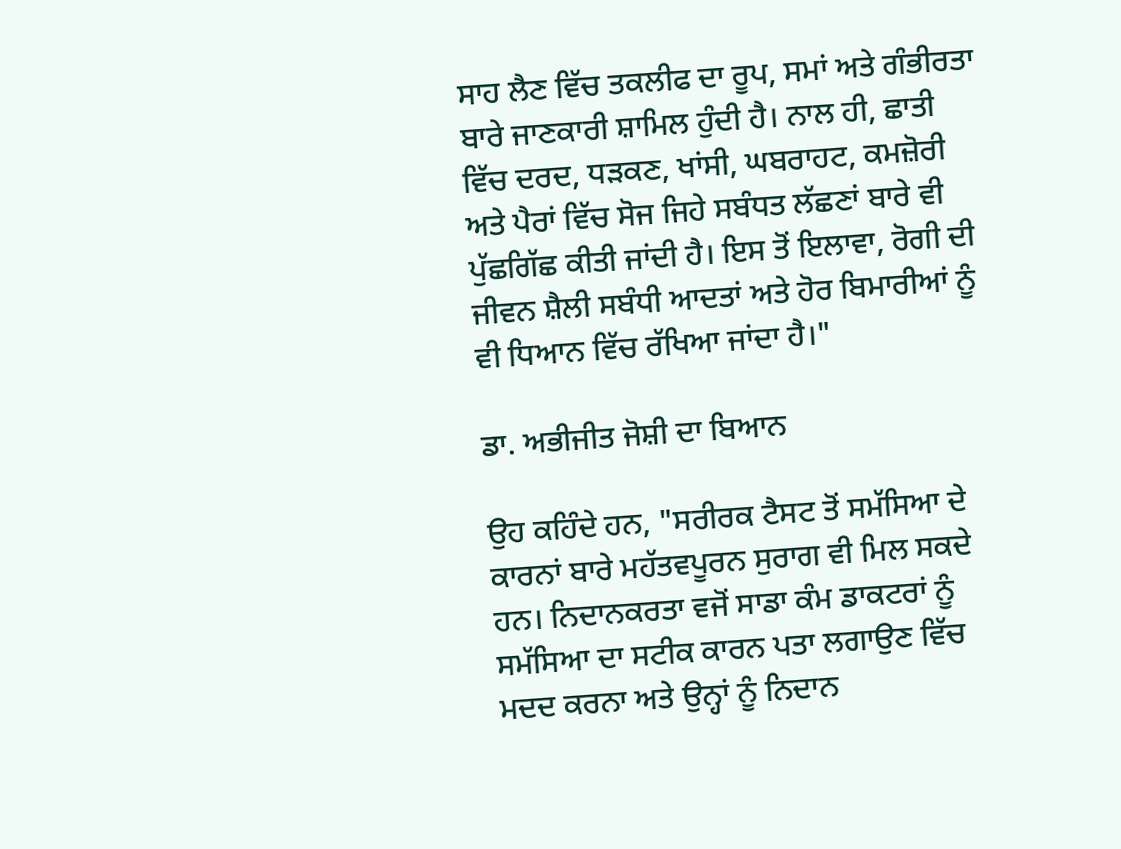ਸਾਹ ਲੈਣ ਵਿੱਚ ਤਕਲੀਫ ਦਾ ਰੂਪ, ਸਮਾਂ ਅਤੇ ਗੰਭੀਰਤਾ ਬਾਰੇ ਜਾਣਕਾਰੀ ਸ਼ਾਮਿਲ ਹੁੰਦੀ ਹੈ। ਨਾਲ ਹੀ, ਛਾਤੀ ਵਿੱਚ ਦਰਦ, ਧੜਕਣ, ਖਾਂਸੀ, ਘਬਰਾਹਟ, ਕਮਜ਼ੋਰੀ ਅਤੇ ਪੈਰਾਂ ਵਿੱਚ ਸੋਜ ਜਿਹੇ ਸਬੰਧਤ ਲੱਛਣਾਂ ਬਾਰੇ ਵੀ ਪੁੱਛਗਿੱਛ ਕੀਤੀ ਜਾਂਦੀ ਹੈ। ਇਸ ਤੋਂ ਇਲਾਵਾ, ਰੋਗੀ ਦੀ ਜੀਵਨ ਸ਼ੈਲੀ ਸਬੰਧੀ ਆਦਤਾਂ ਅਤੇ ਹੋਰ ਬਿਮਾਰੀਆਂ ਨੂੰ ਵੀ ਧਿਆਨ ਵਿੱਚ ਰੱਖਿਆ ਜਾਂਦਾ ਹੈ।"

ਡਾ. ਅਭੀਜੀਤ ਜੋਸ਼ੀ ਦਾ ਬਿਆਨ

ਉਹ ਕਹਿੰਦੇ ਹਨ, "ਸਰੀਰਕ ਟੈਸਟ ਤੋਂ ਸਮੱਸਿਆ ਦੇ ਕਾਰਨਾਂ ਬਾਰੇ ਮਹੱਤਵਪੂਰਨ ਸੁਰਾਗ ਵੀ ਮਿਲ ਸਕਦੇ ਹਨ। ਨਿਦਾਨਕਰਤਾ ਵਜੋਂ ਸਾਡਾ ਕੰਮ ਡਾਕਟਰਾਂ ਨੂੰ ਸਮੱਸਿਆ ਦਾ ਸਟੀਕ ਕਾਰਨ ਪਤਾ ਲਗਾਉਣ ਵਿੱਚ ਮਦਦ ਕਰਨਾ ਅਤੇ ਉਨ੍ਹਾਂ ਨੂੰ ਨਿਦਾਨ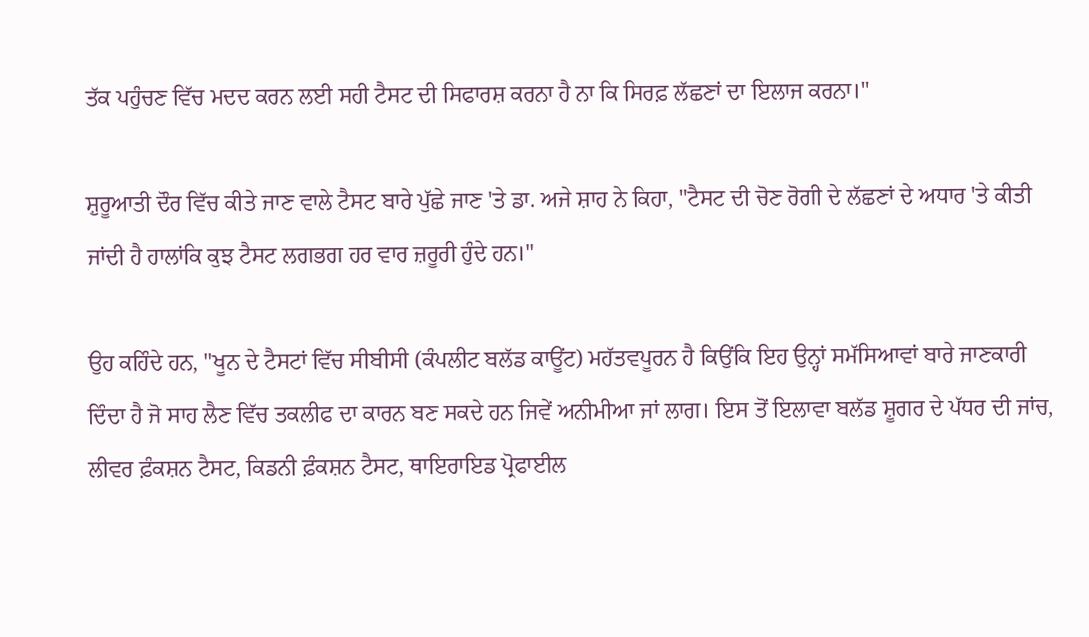ਤੱਕ ਪਹੁੰਚਣ ਵਿੱਚ ਮਦਦ ਕਰਨ ਲਈ ਸਹੀ ਟੈਸਟ ਦੀ ਸਿਫਾਰਸ਼ ਕਰਨਾ ਹੈ ਨਾ ਕਿ ਸਿਰਫ਼ ਲੱਛਣਾਂ ਦਾ ਇਲਾਜ ਕਰਨਾ।"

ਸ਼ੁਰੂਆਤੀ ਦੌਰ ਵਿੱਚ ਕੀਤੇ ਜਾਣ ਵਾਲੇ ਟੈਸਟ ਬਾਰੇ ਪੁੱਛੇ ਜਾਣ 'ਤੇ ਡਾ. ਅਜੇ ਸ਼ਾਹ ਨੇ ਕਿਹਾ, "ਟੈਸਟ ਦੀ ਚੋਣ ਰੋਗੀ ਦੇ ਲੱਛਣਾਂ ਦੇ ਅਧਾਰ 'ਤੇ ਕੀਤੀ ਜਾਂਦੀ ਹੈ ਹਾਲਾਂਕਿ ਕੁਝ ਟੈਸਟ ਲਗਭਗ ਹਰ ਵਾਰ ਜ਼ਰੂਰੀ ਹੁੰਦੇ ਹਨ।"

ਉਹ ਕਹਿੰਦੇ ਹਨ, "ਖੂਨ ਦੇ ਟੈਸਟਾਂ ਵਿੱਚ ਸੀਬੀਸੀ (ਕੰਪਲੀਟ ਬਲੱਡ ਕਾਊਂਟ) ਮਹੱਤਵਪੂਰਨ ਹੈ ਕਿਉਂਕਿ ਇਹ ਉਨ੍ਹਾਂ ਸਮੱਸਿਆਵਾਂ ਬਾਰੇ ਜਾਣਕਾਰੀ ਦਿੰਦਾ ਹੈ ਜੋ ਸਾਹ ਲੈਣ ਵਿੱਚ ਤਕਲੀਫ ਦਾ ਕਾਰਨ ਬਣ ਸਕਦੇ ਹਨ ਜਿਵੇਂ ਅਨੀਮੀਆ ਜਾਂ ਲਾਗ। ਇਸ ਤੋਂ ਇਲਾਵਾ ਬਲੱਡ ਸ਼ੂਗਰ ਦੇ ਪੱਧਰ ਦੀ ਜਾਂਚ, ਲੀਵਰ ਫ਼ੰਕਸ਼ਨ ਟੈਸਟ, ਕਿਡਨੀ ਫ਼ੰਕਸ਼ਨ ਟੈਸਟ, ਥਾਇਰਾਇਡ ਪ੍ਰੋਫਾਈਲ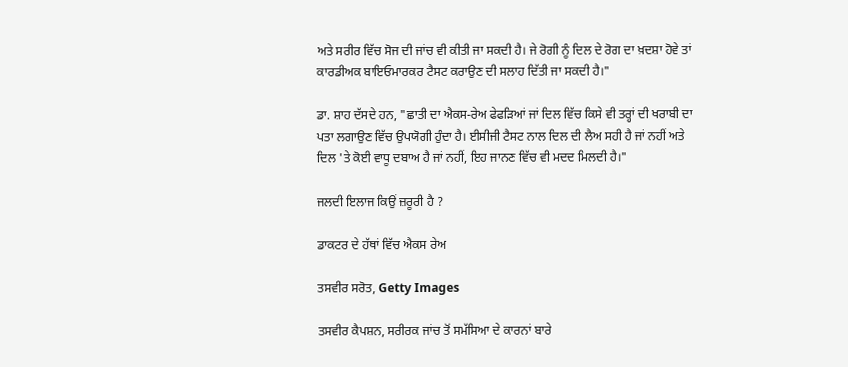ਅਤੇ ਸਰੀਰ ਵਿੱਚ ਸੋਜ ਦੀ ਜਾਂਚ ਵੀ ਕੀਤੀ ਜਾ ਸਕਦੀ ਹੈ। ਜੇ ਰੋਗੀ ਨੂੰ ਦਿਲ ਦੇ ਰੋਗ ਦਾ ਖ਼ਦਸ਼ਾ ਹੋਵੇ ਤਾਂ ਕਾਰਡੀਅਕ ਬਾਇਓਮਾਰਕਰ ਟੈਸਟ ਕਰਾਉਣ ਦੀ ਸਲਾਹ ਦਿੱਤੀ ਜਾ ਸਕਦੀ ਹੈ।"

ਡਾ. ਸ਼ਾਹ ਦੱਸਦੇ ਹਨ, "ਛਾਤੀ ਦਾ ਐਕਸ-ਰੇਅ ਫੇਫੜਿਆਂ ਜਾਂ ਦਿਲ ਵਿੱਚ ਕਿਸੇ ਵੀ ਤਰ੍ਹਾਂ ਦੀ ਖਰਾਬੀ ਦਾ ਪਤਾ ਲਗਾਉਣ ਵਿੱਚ ਉਪਯੋਗੀ ਹੁੰਦਾ ਹੈ। ਈਸੀਜੀ ਟੈਸਟ ਨਾਲ ਦਿਲ ਦੀ ਲੈਅ ਸਹੀ ਹੈ ਜਾਂ ਨਹੀਂ ਅਤੇ ਦਿਲ 'ਤੇ ਕੋਈ ਵਾਧੂ ਦਬਾਅ ਹੈ ਜਾਂ ਨਹੀਂ, ਇਹ ਜਾਨਣ ਵਿੱਚ ਵੀ ਮਦਦ ਮਿਲਦੀ ਹੈ।"

ਜਲਦੀ ਇਲਾਜ ਕਿਉਂ ਜ਼ਰੂਰੀ ਹੈ ?

ਡਾਕਟਰ ਦੇ ਹੱਥਾਂ ਵਿੱਚ ਐਕਸ ਰੇਅ

ਤਸਵੀਰ ਸਰੋਤ, Getty Images

ਤਸਵੀਰ ਕੈਪਸ਼ਨ, ਸਰੀਰਕ ਜਾਂਚ ਤੋਂ ਸਮੱਸਿਆ ਦੇ ਕਾਰਨਾਂ ਬਾਰੇ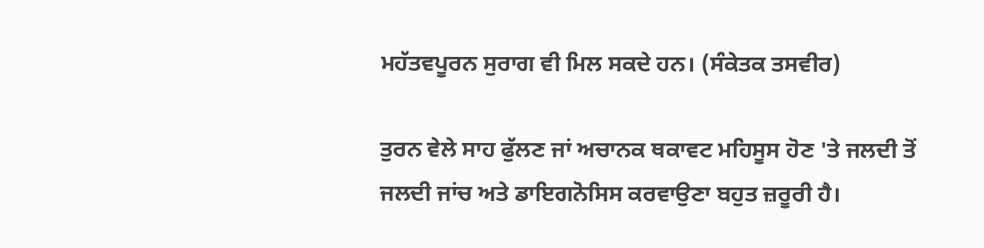ਮਹੱਤਵਪੂਰਨ ਸੁਰਾਗ ਵੀ ਮਿਲ ਸਕਦੇ ਹਨ। (ਸੰਕੇਤਕ ਤਸਵੀਰ)

ਤੁਰਨ ਵੇਲੇ ਸਾਹ ਫੁੱਲਣ ਜਾਂ ਅਚਾਨਕ ਥਕਾਵਟ ਮਹਿਸੂਸ ਹੋਣ 'ਤੇ ਜਲਦੀ ਤੋਂ ਜਲਦੀ ਜਾਂਚ ਅਤੇ ਡਾਇਗਨੋਸਿਸ ਕਰਵਾਉਣਾ ਬਹੁਤ ਜ਼ਰੂਰੀ ਹੈ।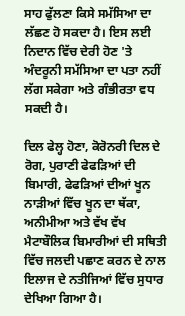ਸਾਹ ਫੁੱਲਣਾ ਕਿਸੇ ਸਮੱਸਿਆ ਦਾ ਲੱਛਣ ਹੋ ਸਕਦਾ ਹੈ। ਇਸ ਲਈ ਨਿਦਾਨ ਵਿੱਚ ਦੇਰੀ ਹੋਣ 'ਤੇ ਅੰਦਰੂਨੀ ਸਮੱਸਿਆ ਦਾ ਪਤਾ ਨਹੀਂ ਲੱਗ ਸਕੇਗਾ ਅਤੇ ਗੰਭੀਰਤਾ ਵਧ ਸਕਦੀ ਹੈ।

ਦਿਲ ਫੇਲ੍ਹ ਹੋਣਾ, ਕੋਰੋਨਰੀ ਦਿਲ ਦੇ ਰੋਗ, ਪੁਰਾਣੀ ਫੇਫੜਿਆਂ ਦੀ ਬਿਮਾਰੀ, ਫੇਫੜਿਆਂ ਦੀਆਂ ਖੂਨ ਨਾੜੀਆਂ ਵਿੱਚ ਖੂਨ ਦਾ ਥੱਕਾ, ਅਨੀਮੀਆ ਅਤੇ ਵੱਖ ਵੱਖ ਮੈਟਾਬੌਲਿਕ ਬਿਮਾਰੀਆਂ ਦੀ ਸਥਿਤੀ ਵਿੱਚ ਜਲਦੀ ਪਛਾਣ ਕਰਨ ਦੇ ਨਾਲ ਇਲਾਜ ਦੇ ਨਤੀਜਿਆਂ ਵਿੱਚ ਸੁਧਾਰ ਦੇਖਿਆ ਗਿਆ ਹੈ।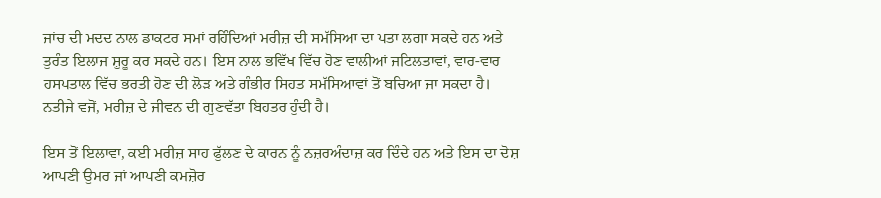ਜਾਂਚ ਦੀ ਮਦਦ ਨਾਲ ਡਾਕਟਰ ਸਮਾਂ ਰਹਿੰਦਿਆਂ ਮਰੀਜ਼ ਦੀ ਸਮੱਸਿਆ ਦਾ ਪਤਾ ਲਗਾ ਸਕਦੇ ਹਨ ਅਤੇ ਤੁਰੰਤ ਇਲਾਜ ਸ਼ੁਰੂ ਕਰ ਸਕਦੇ ਹਨ। ਇਸ ਨਾਲ ਭਵਿੱਖ ਵਿੱਚ ਹੋਣ ਵਾਲੀਆਂ ਜਟਿਲਤਾਵਾਂ, ਵਾਰ-ਵਾਰ ਹਸਪਤਾਲ ਵਿੱਚ ਭਰਤੀ ਹੋਣ ਦੀ ਲੋੜ ਅਤੇ ਗੰਭੀਰ ਸਿਹਤ ਸਮੱਸਿਆਵਾਂ ਤੋਂ ਬਚਿਆ ਜਾ ਸਕਦਾ ਹੈ। ਨਤੀਜੇ ਵਜੋਂ, ਮਰੀਜ਼ ਦੇ ਜੀਵਨ ਦੀ ਗੁਣਵੱਤਾ ਬਿਹਤਰ ਹੁੰਦੀ ਹੈ।

ਇਸ ਤੋਂ ਇਲਾਵਾ, ਕਈ ਮਰੀਜ਼ ਸਾਹ ਫੁੱਲਣ ਦੇ ਕਾਰਨ ਨੂੰ ਨਜ਼ਰਅੰਦਾਜ਼ ਕਰ ਦਿੰਦੇ ਹਨ ਅਤੇ ਇਸ ਦਾ ਦੋਸ਼ ਆਪਣੀ ਉਮਰ ਜਾਂ ਆਪਣੀ ਕਮਜ਼ੋਰ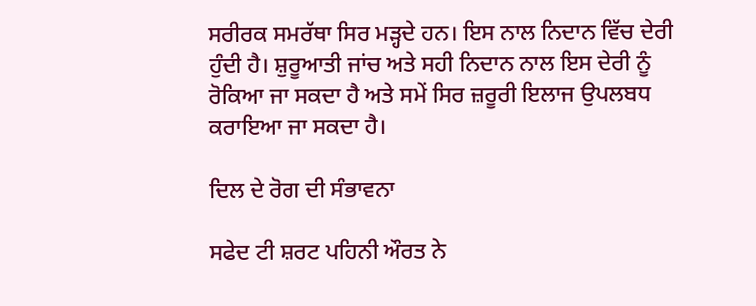ਸਰੀਰਕ ਸਮਰੱਥਾ ਸਿਰ ਮੜ੍ਹਦੇ ਹਨ। ਇਸ ਨਾਲ ਨਿਦਾਨ ਵਿੱਚ ਦੇਰੀ ਹੁੰਦੀ ਹੈ। ਸ਼ੁਰੂਆਤੀ ਜਾਂਚ ਅਤੇ ਸਹੀ ਨਿਦਾਨ ਨਾਲ ਇਸ ਦੇਰੀ ਨੂੰ ਰੋਕਿਆ ਜਾ ਸਕਦਾ ਹੈ ਅਤੇ ਸਮੇਂ ਸਿਰ ਜ਼ਰੂਰੀ ਇਲਾਜ ਉਪਲਬਧ ਕਰਾਇਆ ਜਾ ਸਕਦਾ ਹੈ।

ਦਿਲ ਦੇ ਰੋਗ ਦੀ ਸੰਭਾਵਨਾ

ਸਫੇਦ ਟੀ ਸ਼ਰਟ ਪਹਿਨੀ ਔਰਤ ਨੇ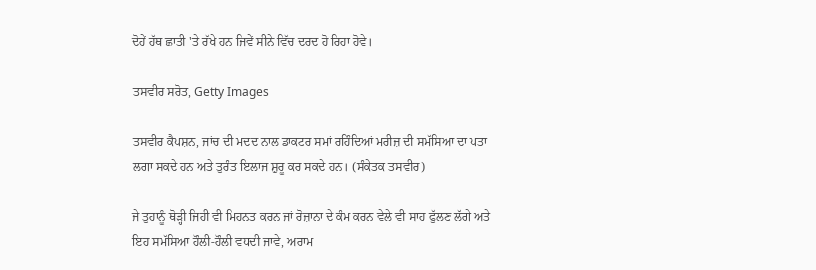ਦੋਹੇਂ ਹੱਥ ਛਾਤੀ 'ਤੇ ਰੱਖੇ ਹਨ ਜਿਵੇਂ ਸੀਨੇ ਵਿੱਚ ਦਰਦ ਹੋ ਰਿਹਾ ਹੋਵੇ।

ਤਸਵੀਰ ਸਰੋਤ, Getty Images

ਤਸਵੀਰ ਕੈਪਸ਼ਨ, ਜਾਂਚ ਦੀ ਮਦਦ ਨਾਲ ਡਾਕਟਰ ਸਮਾਂ ਰਹਿੰਦਿਆਂ ਮਰੀਜ਼ ਦੀ ਸਮੱਸਿਆ ਦਾ ਪਤਾ ਲਗਾ ਸਕਦੇ ਹਨ ਅਤੇ ਤੁਰੰਤ ਇਲਾਜ ਸ਼ੁਰੂ ਕਰ ਸਕਦੇ ਹਨ। (ਸੰਕੇਤਕ ਤਸਵੀਰ)

ਜੇ ਤੁਹਾਨੂੰ ਥੋੜ੍ਹੀ ਜਿਹੀ ਵੀ ਮਿਹਨਤ ਕਰਨ ਜਾਂ ਰੋਜ਼ਾਨਾ ਦੇ ਕੰਮ ਕਰਨ ਵੇਲੇ ਵੀ ਸਾਹ ਫੁੱਲਣ ਲੱਗੇ ਅਤੇ ਇਹ ਸਮੱਸਿਆ ਹੌਲੀ-ਹੌਲੀ ਵਧਦੀ ਜਾਵੇ, ਅਰਾਮ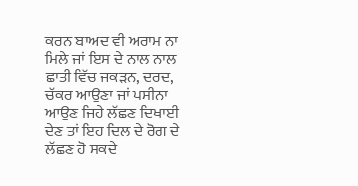ਕਰਨ ਬਾਅਦ ਵੀ ਅਰਾਮ ਨਾ ਮਿਲੇ ਜਾਂ ਇਸ ਦੇ ਨਾਲ ਨਾਲ ਛਾਤੀ ਵਿੱਚ ਜਕੜਨ, ਦਰਦ, ਚੱਕਰ ਆਉਣਾ ਜਾਂ ਪਸੀਨਾ ਆਉਣ ਜਿਹੇ ਲੱਛਣ ਦਿਖਾਈ ਦੇਣ ਤਾਂ ਇਹ ਦਿਲ ਦੇ ਰੋਗ ਦੇ ਲੱਛਣ ਹੋ ਸਕਦੇ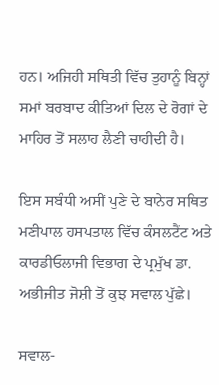ਹਨ। ਅਜਿਹੀ ਸਥਿਤੀ ਵਿੱਚ ਤੁਹਾਨੂੰ ਬਿਨ੍ਹਾਂ ਸਮਾਂ ਬਰਬਾਦ ਕੀਤਿਆਂ ਦਿਲ ਦੇ ਰੋਗਾਂ ਦੇ ਮਾਹਿਰ ਤੋਂ ਸਲਾਹ ਲੈਣੀ ਚਾਹੀਦੀ ਹੈ।

ਇਸ ਸਬੰਧੀ ਅਸੀਂ ਪੁਣੇ ਦੇ ਬਾਨੇਰ ਸਥਿਤ ਮਣੀਪਾਲ ਹਸਪਤਾਲ ਵਿੱਚ ਕੰਸਲਟੈਂਟ ਅਤੇ ਕਾਰਡੀਓਲਾਜੀ ਵਿਭਾਗ ਦੇ ਪ੍ਰਮੁੱਖ ਡਾ. ਅਭੀਜੀਤ ਜੋਸ਼ੀ ਤੋਂ ਕੁਝ ਸਵਾਲ ਪੁੱਛੇ।

ਸਵਾਲ-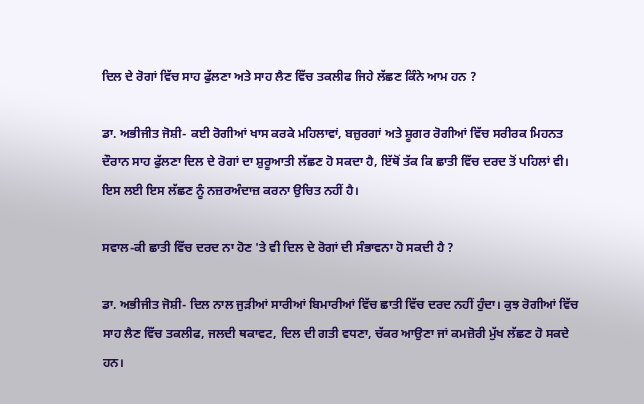ਦਿਲ ਦੇ ਰੋਗਾਂ ਵਿੱਚ ਸਾਹ ਫੁੱਲਣਾ ਅਤੇ ਸਾਹ ਲੈਣ ਵਿੱਚ ਤਕਲੀਫ ਜਿਹੇ ਲੱਛਣ ਕਿੰਨੇ ਆਮ ਹਨ ?

ਡਾ. ਅਭੀਜੀਤ ਜੋਸ਼ੀ- ਕਈ ਰੋਗੀਆਂ ਖਾਸ ਕਰਕੇ ਮਹਿਲਾਵਾਂ, ਬਜ਼ੁਰਗਾਂ ਅਤੇ ਸ਼ੂਗਰ ਰੋਗੀਆਂ ਵਿੱਚ ਸਰੀਰਕ ਮਿਹਨਤ ਦੌਰਾਨ ਸਾਹ ਫੁੱਲਣਾ ਦਿਲ ਦੇ ਰੋਗਾਂ ਦਾ ਸ਼ੁਰੂਆਤੀ ਲੱਛਣ ਹੋ ਸਕਦਾ ਹੈ, ਇੱਥੋਂ ਤੱਕ ਕਿ ਛਾਤੀ ਵਿੱਚ ਦਰਦ ਤੋਂ ਪਹਿਲਾਂ ਵੀ। ਇਸ ਲਈ ਇਸ ਲੱਛਣ ਨੂੰ ਨਜ਼ਰਅੰਦਾਜ਼ ਕਰਨਾ ਉਚਿਤ ਨਹੀਂ ਹੈ।

ਸਵਾਲ-ਕੀ ਛਾਤੀ ਵਿੱਚ ਦਰਦ ਨਾ ਹੋਣ 'ਤੇ ਵੀ ਦਿਲ ਦੇ ਰੋਗਾਂ ਦੀ ਸੰਭਾਵਨਾ ਹੋ ਸਕਦੀ ਹੈ ?

ਡਾ. ਅਭੀਜੀਤ ਜੋਸ਼ੀ- ਦਿਲ ਨਾਲ ਜੁੜੀਆਂ ਸਾਰੀਆਂ ਬਿਮਾਰੀਆਂ ਵਿੱਚ ਛਾਤੀ ਵਿੱਚ ਦਰਦ ਨਹੀਂ ਹੁੰਦਾ। ਕੁਝ ਰੋਗੀਆਂ ਵਿੱਚ ਸਾਹ ਲੈਣ ਵਿੱਚ ਤਕਲੀਫ, ਜਲਦੀ ਥਕਾਵਟ, ਦਿਲ ਦੀ ਗਤੀ ਵਧਣਾ, ਚੱਕਰ ਆਉਣਾ ਜਾਂ ਕਮਜ਼ੋਰੀ ਮੁੱਖ ਲੱਛਣ ਹੋ ਸਕਦੇ ਹਨ।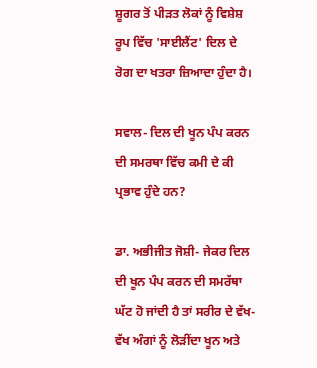ਸ਼ੂਗਰ ਤੋਂ ਪੀੜਤ ਲੋਕਾਂ ਨੂੰ ਵਿਸ਼ੇਸ਼ ਰੂਪ ਵਿੱਚ 'ਸਾਈਲੈਂਟ' ਦਿਲ ਦੇ ਰੋਗ ਦਾ ਖਤਰਾ ਜ਼ਿਆਦਾ ਹੁੰਦਾ ਹੈ।

ਸਵਾਲ- ਦਿਲ ਦੀ ਖੂਨ ਪੰਪ ਕਰਨ ਦੀ ਸਮਰਥਾ ਵਿੱਚ ਕਮੀ ਦੇ ਕੀ ਪ੍ਰਭਾਵ ਹੁੰਦੇ ਹਨ?

ਡਾ. ਅਭੀਜੀਤ ਜੋਸ਼ੀ- ਜੇਕਰ ਦਿਲ ਦੀ ਖੂਨ ਪੰਪ ਕਰਨ ਦੀ ਸਮਰੱਥਾ ਘੱਟ ਹੋ ਜਾਂਦੀ ਹੈ ਤਾਂ ਸਰੀਰ ਦੇ ਵੱਖ-ਵੱਖ ਅੰਗਾਂ ਨੂੰ ਲੋੜੀਂਦਾ ਖੂਨ ਅਤੇ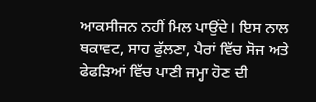ਆਕਸੀਜਨ ਨਹੀਂ ਮਿਲ ਪਾਉਂਦੇ। ਇਸ ਨਾਲ ਥਕਾਵਟ, ਸਾਹ ਫੁੱਲਣਾ, ਪੈਰਾਂ ਵਿੱਚ ਸੋਜ ਅਤੇ ਫੇਫੜਿਆਂ ਵਿੱਚ ਪਾਣੀ ਜਮ੍ਹਾ ਹੋਣ ਦੀ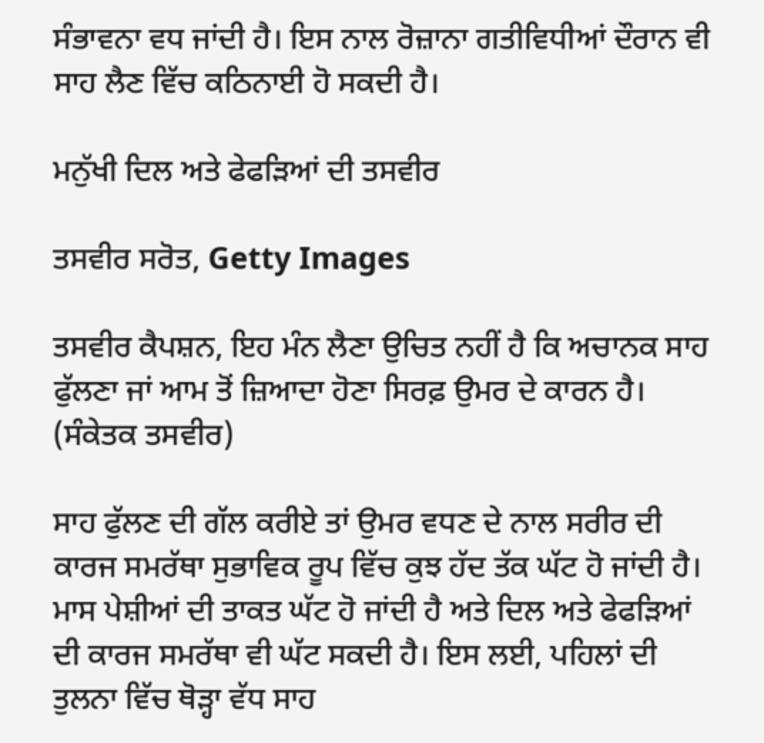ਸੰਭਾਵਨਾ ਵਧ ਜਾਂਦੀ ਹੈ। ਇਸ ਨਾਲ ਰੋਜ਼ਾਨਾ ਗਤੀਵਿਧੀਆਂ ਦੌਰਾਨ ਵੀ ਸਾਹ ਲੈਣ ਵਿੱਚ ਕਠਿਨਾਈ ਹੋ ਸਕਦੀ ਹੈ।

ਮਨੁੱਖੀ ਦਿਲ ਅਤੇ ਫੇਫੜਿਆਂ ਦੀ ਤਸਵੀਰ

ਤਸਵੀਰ ਸਰੋਤ, Getty Images

ਤਸਵੀਰ ਕੈਪਸ਼ਨ, ਇਹ ਮੰਨ ਲੈਣਾ ਉਚਿਤ ਨਹੀਂ ਹੈ ਕਿ ਅਚਾਨਕ ਸਾਹ ਫੁੱਲਣਾ ਜਾਂ ਆਮ ਤੋਂ ਜ਼ਿਆਦਾ ਹੋਣਾ ਸਿਰਫ਼ ਉਮਰ ਦੇ ਕਾਰਨ ਹੈ। (ਸੰਕੇਤਕ ਤਸਵੀਰ)

ਸਾਹ ਫੁੱਲਣ ਦੀ ਗੱਲ ਕਰੀਏ ਤਾਂ ਉਮਰ ਵਧਣ ਦੇ ਨਾਲ ਸਰੀਰ ਦੀ ਕਾਰਜ ਸਮਰੱਥਾ ਸੁਭਾਵਿਕ ਰੂਪ ਵਿੱਚ ਕੁਝ ਹੱਦ ਤੱਕ ਘੱਟ ਹੋ ਜਾਂਦੀ ਹੈ। ਮਾਸ ਪੇਸ਼ੀਆਂ ਦੀ ਤਾਕਤ ਘੱਟ ਹੋ ਜਾਂਦੀ ਹੈ ਅਤੇ ਦਿਲ ਅਤੇ ਫੇਫੜਿਆਂ ਦੀ ਕਾਰਜ ਸਮਰੱਥਾ ਵੀ ਘੱਟ ਸਕਦੀ ਹੈ। ਇਸ ਲਈ, ਪਹਿਲਾਂ ਦੀ ਤੁਲਨਾ ਵਿੱਚ ਥੋੜ੍ਹਾ ਵੱਧ ਸਾਹ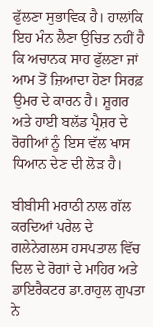ਫੁੱਲਣਾ ਸੁਭਾਵਿਕ ਹੈ। ਹਾਲਾਂਕਿ ਇਹ ਮੰਨ ਲੈਣਾ ਉਚਿਤ ਨਹੀਂ ਹੈ ਕਿ ਅਚਾਨਕ ਸਾਹ ਫੁੱਲਣਾ ਜਾਂ ਆਮ ਤੋਂ ਜ਼ਿਆਦਾ ਹੋਣਾ ਸਿਰਫ਼ ਉਮਰ ਦੇ ਕਾਰਨ ਹੈ। ਸ਼ੂਗਰ ਅਤੇ ਹਾਈ ਬਲੱਡ ਪ੍ਰੈਸ਼ਰ ਦੇ ਰੋਗੀਆਂ ਨੂੰ ਇਸ ਵੱਲ ਖਾਸ ਧਿਆਨ ਦੇਣ ਦੀ ਲੋੜ ਹੈ।

ਬੀਬੀਸੀ ਮਰਾਠੀ ਨਾਲ ਗੱਲ ਕਰਦਿਆਂ ਪਰੇਲ ਦੇ ਗਲੇਨੇਗਲਸ ਹਸਪਤਾਲ ਵਿੱਚ ਦਿਲ ਦੇ ਰੋਗਾਂ ਦੇ ਮਾਹਿਰ ਅਤੇ ਡਾਇਰੈਕਟਰ ਡਾ.ਰਾਹੁਲ ਗੁਪਤਾ ਨੇ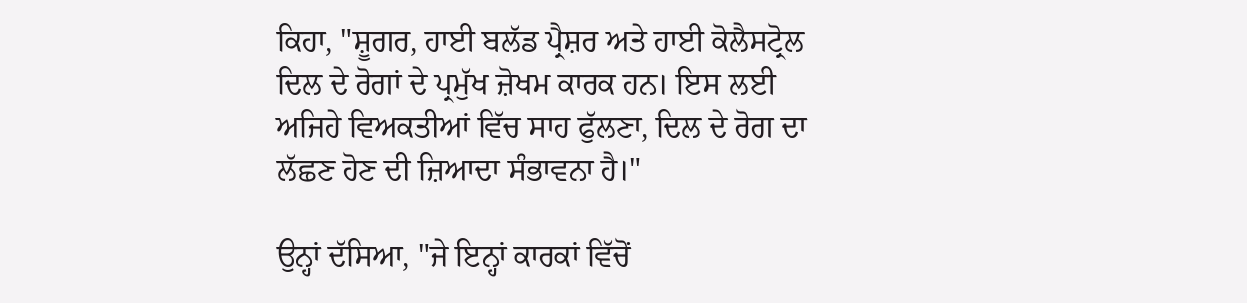ਕਿਹਾ, "ਸ਼ੂਗਰ, ਹਾਈ ਬਲੱਡ ਪ੍ਰੈਸ਼ਰ ਅਤੇ ਹਾਈ ਕੋਲੈਸਟ੍ਰੋਲ ਦਿਲ ਦੇ ਰੋਗਾਂ ਦੇ ਪ੍ਰਮੁੱਖ ਜ਼ੋਖਮ ਕਾਰਕ ਹਨ। ਇਸ ਲਈ ਅਜਿਹੇ ਵਿਅਕਤੀਆਂ ਵਿੱਚ ਸਾਹ ਫੁੱਲਣਾ, ਦਿਲ ਦੇ ਰੋਗ ਦਾ ਲੱਛਣ ਹੋਣ ਦੀ ਜ਼ਿਆਦਾ ਸੰਭਾਵਨਾ ਹੈ।"

ਉਨ੍ਹਾਂ ਦੱਸਿਆ, "ਜੇ ਇਨ੍ਹਾਂ ਕਾਰਕਾਂ ਵਿੱਚੋਂ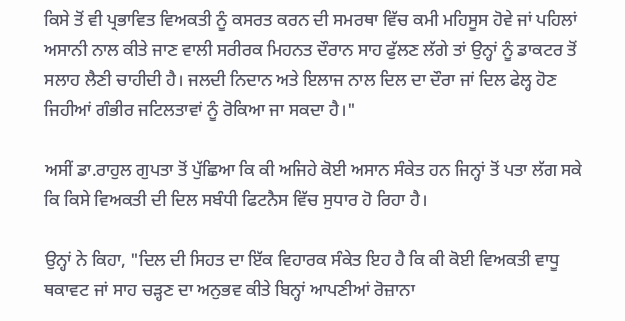ਕਿਸੇ ਤੋਂ ਵੀ ਪ੍ਰਭਾਵਿਤ ਵਿਅਕਤੀ ਨੂੰ ਕਸਰਤ ਕਰਨ ਦੀ ਸਮਰਥਾ ਵਿੱਚ ਕਮੀ ਮਹਿਸੂਸ ਹੋਵੇ ਜਾਂ ਪਹਿਲਾਂ ਅਸਾਨੀ ਨਾਲ ਕੀਤੇ ਜਾਣ ਵਾਲੀ ਸਰੀਰਕ ਮਿਹਨਤ ਦੌਰਾਨ ਸਾਹ ਫੁੱਲਣ ਲੱਗੇ ਤਾਂ ਉਨ੍ਹਾਂ ਨੂੰ ਡਾਕਟਰ ਤੋਂ ਸਲਾਹ ਲੈਣੀ ਚਾਹੀਦੀ ਹੈ। ਜਲਦੀ ਨਿਦਾਨ ਅਤੇ ਇਲਾਜ ਨਾਲ ਦਿਲ ਦਾ ਦੌਰਾ ਜਾਂ ਦਿਲ ਫੇਲ੍ਹ ਹੋਣ ਜਿਹੀਆਂ ਗੰਭੀਰ ਜਟਿਲਤਾਵਾਂ ਨੂੰ ਰੋਕਿਆ ਜਾ ਸਕਦਾ ਹੈ।"

ਅਸੀਂ ਡਾ.ਰਾਹੁਲ ਗੁਪਤਾ ਤੋਂ ਪੁੱਛਿਆ ਕਿ ਕੀ ਅਜਿਹੇ ਕੋਈ ਅਸਾਨ ਸੰਕੇਤ ਹਨ ਜਿਨ੍ਹਾਂ ਤੋਂ ਪਤਾ ਲੱਗ ਸਕੇ ਕਿ ਕਿਸੇ ਵਿਅਕਤੀ ਦੀ ਦਿਲ ਸਬੰਧੀ ਫਿਟਨੈਸ ਵਿੱਚ ਸੁਧਾਰ ਹੋ ਰਿਹਾ ਹੈ।

ਉਨ੍ਹਾਂ ਨੇ ਕਿਹਾ, "ਦਿਲ ਦੀ ਸਿਹਤ ਦਾ ਇੱਕ ਵਿਹਾਰਕ ਸੰਕੇਤ ਇਹ ਹੈ ਕਿ ਕੀ ਕੋਈ ਵਿਅਕਤੀ ਵਾਧੂ ਥਕਾਵਟ ਜਾਂ ਸਾਹ ਚੜ੍ਹਣ ਦਾ ਅਨੁਭਵ ਕੀਤੇ ਬਿਨ੍ਹਾਂ ਆਪਣੀਆਂ ਰੋਜ਼ਾਨਾ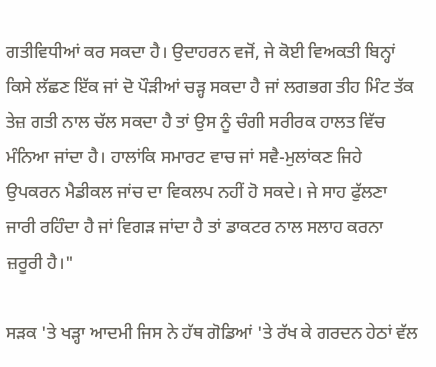ਗਤੀਵਿਧੀਆਂ ਕਰ ਸਕਦਾ ਹੈ। ਉਦਾਹਰਨ ਵਜੋਂ, ਜੇ ਕੋਈ ਵਿਅਕਤੀ ਬਿਨ੍ਹਾਂ ਕਿਸੇ ਲੱਛਣ ਇੱਕ ਜਾਂ ਦੋ ਪੌੜੀਆਂ ਚੜ੍ਹ ਸਕਦਾ ਹੈ ਜਾਂ ਲਗਭਗ ਤੀਹ ਮਿੰਟ ਤੱਕ ਤੇਜ਼ ਗਤੀ ਨਾਲ ਚੱਲ ਸਕਦਾ ਹੈ ਤਾਂ ਉਸ ਨੂੰ ਚੰਗੀ ਸਰੀਰਕ ਹਾਲਤ ਵਿੱਚ ਮੰਨਿਆ ਜਾਂਦਾ ਹੈ। ਹਾਲਾਂਕਿ ਸਮਾਰਟ ਵਾਚ ਜਾਂ ਸਵੈ-ਮੁਲਾਂਕਣ ਜਿਹੇ ਉਪਕਰਨ ਮੈਡੀਕਲ ਜਾਂਚ ਦਾ ਵਿਕਲਪ ਨਹੀਂ ਹੋ ਸਕਦੇ। ਜੇ ਸਾਹ ਫੁੱਲਣਾ ਜਾਰੀ ਰਹਿੰਦਾ ਹੈ ਜਾਂ ਵਿਗੜ ਜਾਂਦਾ ਹੈ ਤਾਂ ਡਾਕਟਰ ਨਾਲ ਸਲਾਹ ਕਰਨਾ ਜ਼ਰੂਰੀ ਹੈ।"

ਸੜਕ 'ਤੇ ਖੜ੍ਹਾ ਆਦਮੀ ਜਿਸ ਨੇ ਹੱਥ ਗੋਡਿਆਂ 'ਤੇ ਰੱਖ ਕੇ ਗਰਦਨ ਹੇਠਾਂ ਵੱਲ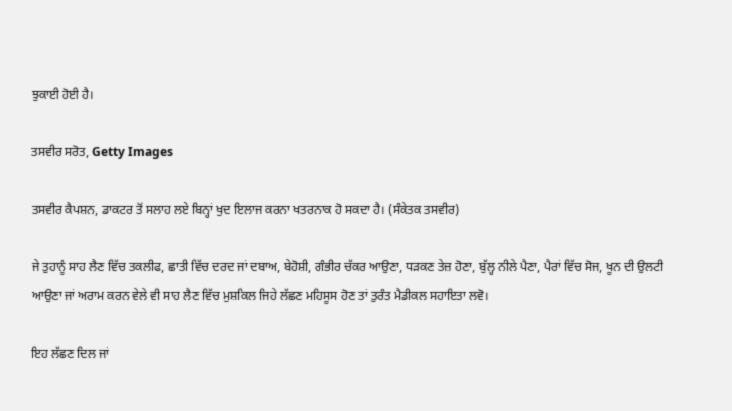ਝੁਕਾਈ ਹੋਈ ਹੈ।

ਤਸਵੀਰ ਸਰੋਤ, Getty Images

ਤਸਵੀਰ ਕੈਪਸ਼ਨ, ਡਾਕਟਰ ਤੋਂ ਸਲਾਹ ਲਏ ਬਿਨ੍ਹਾਂ ਖੁਦ ਇਲਾਜ ਕਰਨਾ ਖਤਰਨਾਕ ਹੋ ਸਕਦਾ ਹੈ। (ਸੰਕੇਤਕ ਤਸਵੀਰ)

ਜੇ ਤੁਹਾਨੂੰ ਸਾਹ ਲੈਣ ਵਿੱਚ ਤਕਲੀਫ, ਛਾਤੀ ਵਿੱਚ ਦਰਦ ਜਾਂ ਦਬਾਅ, ਬੇਹੋਸ਼ੀ, ਗੰਭੀਰ ਚੱਕਰ ਆਉਣਾ, ਧੜਕਣ ਤੇਜ਼ ਹੋਣਾ, ਬੁੱਲ੍ਹ ਨੀਲੇ ਪੈਣਾ, ਪੈਰਾਂ ਵਿੱਚ ਸੋਜ, ਖੂਨ ਦੀ ਉਲਟੀ ਆਉਣਾ ਜਾਂ ਅਰਾਮ ਕਰਨ ਵੇਲੇ ਵੀ ਸਾਹ ਲੈਣ ਵਿੱਚ ਮੁਸ਼ਕਿਲ ਜਿਹੇ ਲੱਛਣ ਮਹਿਸੂਸ ਹੋਣ ਤਾਂ ਤੁਰੰਤ ਮੈਡੀਕਲ ਸਹਾਇਤਾ ਲਵੋ।

ਇਹ ਲੱਛਣ ਦਿਲ ਜਾਂ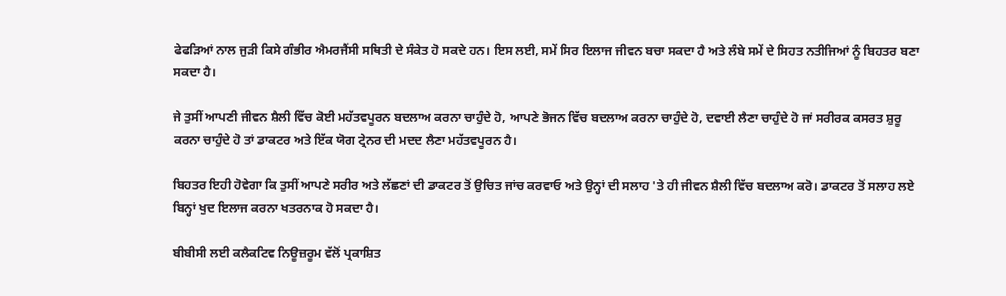ਫੇਫੜਿਆਂ ਨਾਲ ਜੁੜੀ ਕਿਸੇ ਗੰਭੀਰ ਐਮਰਜੈਂਸੀ ਸਥਿਤੀ ਦੇ ਸੰਕੇਤ ਹੋ ਸਕਦੇ ਹਨ। ਇਸ ਲਈ, ਸਮੇਂ ਸਿਰ ਇਲਾਜ ਜੀਵਨ ਬਚਾ ਸਕਦਾ ਹੈ ਅਤੇ ਲੰਬੇ ਸਮੇਂ ਦੇ ਸਿਹਤ ਨਤੀਜਿਆਂ ਨੂੰ ਬਿਹਤਰ ਬਣਾ ਸਕਦਾ ਹੈ।

ਜੇ ਤੁਸੀਂ ਆਪਣੀ ਜੀਵਨ ਸ਼ੈਲੀ ਵਿੱਚ ਕੋਈ ਮਹੱਤਵਪੂਰਨ ਬਦਲਾਅ ਕਰਨਾ ਚਾਹੁੰਦੇ ਹੋ, ਆਪਣੇ ਭੋਜਨ ਵਿੱਚ ਬਦਲਾਅ ਕਰਨਾ ਚਾਹੁੰਦੇ ਹੋ, ਦਵਾਈ ਲੈਣਾ ਚਾਹੁੰਦੇ ਹੋ ਜਾਂ ਸਰੀਰਕ ਕਸਰਤ ਸ਼ੁਰੂ ਕਰਨਾ ਚਾਹੁੰਦੇ ਹੋ ਤਾਂ ਡਾਕਟਰ ਅਤੇ ਇੱਕ ਯੋਗ ਟ੍ਰੇਨਰ ਦੀ ਮਦਦ ਲੈਣਾ ਮਹੱਤਵਪੂਰਨ ਹੈ।

ਬਿਹਤਰ ਇਹੀ ਹੋਵੇਗਾ ਕਿ ਤੁਸੀਂ ਆਪਣੇ ਸਰੀਰ ਅਤੇ ਲੱਛਣਾਂ ਦੀ ਡਾਕਟਰ ਤੋਂ ਉਚਿਤ ਜਾਂਚ ਕਰਵਾਓ ਅਤੇ ਉਨ੍ਹਾਂ ਦੀ ਸਲਾਹ 'ਤੇ ਹੀ ਜੀਵਨ ਸ਼ੈਲੀ ਵਿੱਚ ਬਦਲਾਅ ਕਰੋ। ਡਾਕਟਰ ਤੋਂ ਸਲਾਹ ਲਏ ਬਿਨ੍ਹਾਂ ਖੁਦ ਇਲਾਜ ਕਰਨਾ ਖਤਰਨਾਕ ਹੋ ਸਕਦਾ ਹੈ।

ਬੀਬੀਸੀ ਲਈ ਕਲੈਕਟਿਵ ਨਿਊਜ਼ਰੂਮ ਵੱਲੋਂ ਪ੍ਰਕਾਸ਼ਿਤ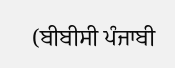(ਬੀਬੀਸੀ ਪੰਜਾਬੀ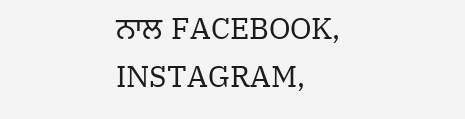ਨਾਲ FACEBOOK, INSTAGRAM,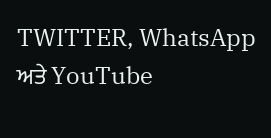TWITTER, WhatsApp ਅਤੇ YouTube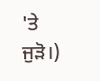'ਤੇ ਜੁੜੋ।)